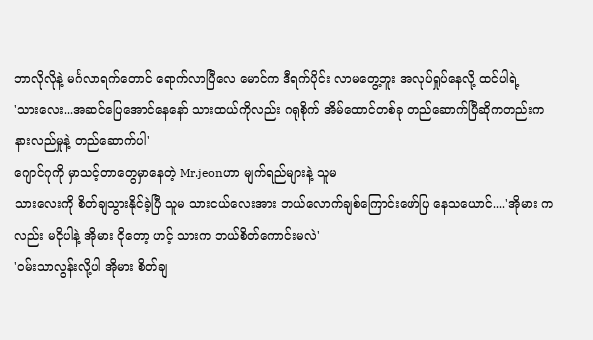ဘာလိုလိုနဲ့ မင်္ဂလာရက်တောင် ရောက်လာပြီလေ မောင်က ဒီရက်ပိုင်း လာမတွေ့ဘူး အလုပ်ရှုပ်နေလို့ ထင်ပါရဲ့
'သားလေး...အဆင်ပြေအောင်နေနော် သားထယ်ကိုလည်း ဂရုစိုက် အိမ်ထောင်တစ်ခု တည်ဆောက်ပြီဆိုကတည်းက နားလည်မှုနဲ့ တည်ဆောက်ပါ'
ဂျောင်ဂုကို မှာသင့်တာတွေမှာနေတဲ့ Mr.jeonဟာ မျက်ရည်များနဲ့ သူမ
သားလေးကို စိတ်ချသွားနိုင်ခဲ့ပြီ သူမ သားငယ်လေးအား ဘယ်လောက်ချစ်ကြောင်းဖော်ပြ နေသယောင်....'အိုမား ကလည်း မငိုပါနဲ့ အိုမား ငိုတော့ ဟင့် သားက ဘယ်စိတ်ကောင်းမလဲ'
'ဝမ်းသာလွန်းလို့ပါ အိုမား စိတ်ချ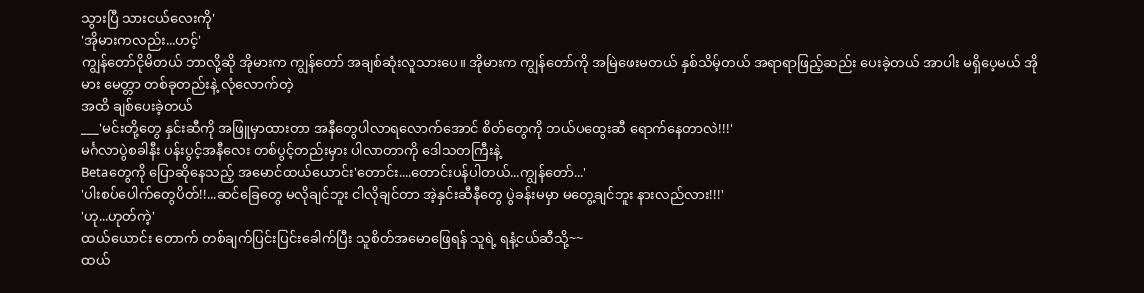သွားပြီ သားငယ်လေးကို'
'အိုမားကလည်း...ဟင့်'
ကျွန်တော်ငိုမိတယ် ဘာလို့ဆို အိုမားက ကျွန်တော် အချစ်ဆုံးလူသားပေ။ အိုမားက ကျွန်တော်ကို အမြဲဖေးမတယ် နှစ်သိမ့်တယ် အရာရာဖြည့်ဆည်း ပေးခဲ့တယ် အာပါး မရှိပေ့မယ် အိုမား မေတ္တာ တစ်ခုတည်းနဲ့ လုံလောက်တဲ့
အထိ ချစ်ပေးခဲ့တယ်
___'မင်းတို့တွေ နှင်းဆီကို အဖြူမှာထားတာ အနီတွေပါလာရလောက်အောင် စိတ်တွေကို ဘယ်ပထွေးဆီ ရောက်နေတာလဲ!!!'
မင်္ဂလာပွဲစခါနီး ပန်းပွင့်အနီလေး တစ်ပွင့်တည်းမှား ပါလာတာကို ဒေါသတကြီးနဲ့
Betaတွေကို ပြောဆိုနေသည့် အမောင်ထယ်ယောင်း'တောင်း....တောင်းပန်ပါတယ်...ကျွန်တော်...'
'ပါးစပ်ပေါက်တွေပိတ်!!...ဆင်ခြေတွေ မလိုချင်ဘူး ငါလိုချင်တာ အဲ့နှင်းဆီနီတွေ ပွဲခန်းမမှာ မတွေ့ချင်ဘူး နားလည်လား!!!'
'ဟု...ဟုတ်ကဲ့'
ထယ်ယောင်း တောက် တစ်ချက်ပြင်းပြင်းခေါက်ပြီး သူစိတ်အမောဖြေရန် သူရဲ့ ရနံ့ငယ်ဆီသို့~~
ထယ်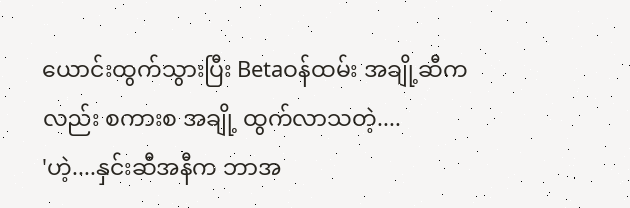ယောင်းထွက်သွားပြီး Betaဝန်ထမ်း အချို့ဆီကလည်း စကားစ အချို့ ထွက်လာသတဲ့....
'ဟဲ့....နှင်းဆီအနီက ဘာအ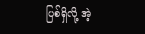ပြစ်ရှိလို့ အဲ့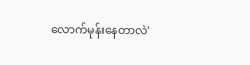လောက်မုန်းနေတာလဲ'